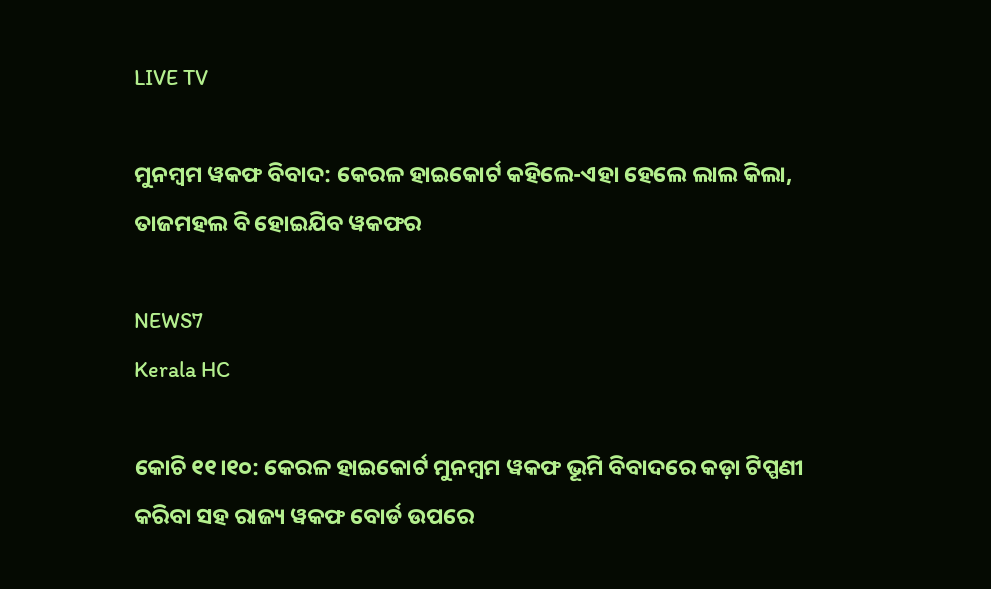LIVE TV

ମୁନମ୍ବମ ୱକଫ ବିବାଦ: କେରଳ ହାଇକୋର୍ଟ କହିଲେ-ଏହା ହେଲେ ଲାଲ କିଲା, ତାଜମହଲ ବି ହୋଇଯିବ ୱକଫର

NEWS7
Kerala HC

କୋଚି ୧୧।୧୦: କେରଳ ହାଇକୋର୍ଟ ମୁନମ୍ବମ ୱକଫ ଭୂମି ବିବାଦରେ କଡ଼ା ଟିପ୍ପଣୀ କରିବା ସହ ରାଜ୍ୟ ୱକଫ ବୋର୍ଡ ଉପରେ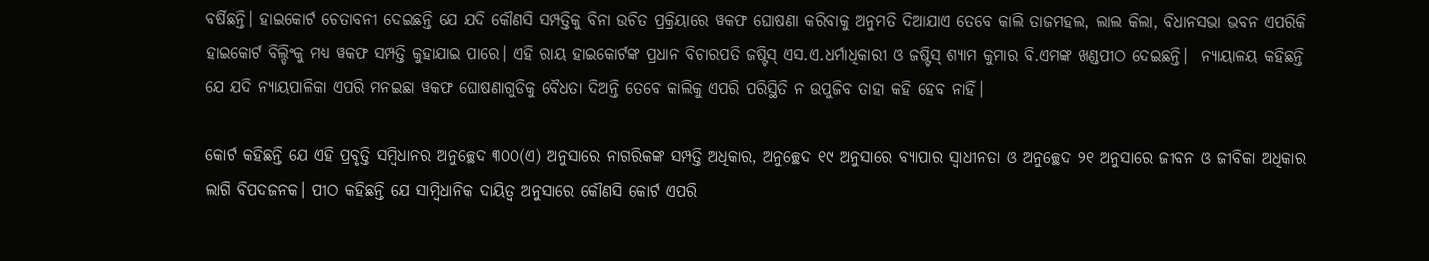ବର୍ଷିଛନ୍ତି। ହାଇକୋର୍ଟ ଚେତାବନୀ ଦେଇଛନ୍ତି ଯେ ଯଦି କୌଣସି ସମ୍ପତ୍ତିକୁ ବିନା ଉଚିତ ପ୍ରକ୍ରିୟାରେ ୱକଫ ଘୋଷଣା କରିବାକୁ ଅନୁମତି ଦିଆଯାଏ ତେବେ କାଲି ତାଜମହଲ, ଲାଲ କିଲା, ବିଧାନସଭା ଭବନ ଏପରିକି ହାଇକୋର୍ଟ ବିଲ୍ଡିଂକୁ ମଧ୍ୟ ୱକଫ ସମ୍ପତ୍ତି କୁହାଯାଇ ପାରେ। ଏହି ରାୟ ହାଇକୋର୍ଟଙ୍କ ପ୍ରଧାନ ବିଚାରପତି ଜଷ୍ଟିସ୍ ଏସ.ଏ.ଧର୍ମାଧିକାରୀ ଓ ଜଷ୍ଟିସ୍ ଶ୍ୟାମ କୁମାର ବି.ଏମଙ୍କ ଖଣ୍ଡପୀଠ ଦେଇଛନ୍ତି।  ନ୍ୟାୟାଳୟ କହିଛନ୍ତି ଯେ ଯଦି ନ୍ୟାୟପାଳିକା ଏପରି ମନଇଛା ୱକଫ ଘୋଷଣାଗୁଡିକୁ ବୈଧତା ଦିଅନ୍ତି ତେବେ କାଲିକୁ ଏପରି ପରିସ୍ଥିତି ନ ଉପୁଜିବ ତାହା କହି ହେବ ନାହିଁ।

କୋର୍ଟ କହିଛନ୍ତି ଯେ ଏହି ପ୍ରବୃତ୍ତି ସମ୍ବିଧାନର ଅନୁଚ୍ଛେଦ ୩୦୦(ଏ) ଅନୁସାରେ ନାଗରିକଙ୍କ ସମ୍ପତ୍ତି ଅଧିକାର, ଅନୁଚ୍ଛେଦ ୧୯ ଅନୁସାରେ ବ୍ୟାପାର ସ୍ୱାଧୀନତା ଓ ଅନୁଚ୍ଛେଦ ୨୧ ଅନୁସାରେ ଜୀବନ ଓ ଜୀବିକା ଅଧିକାର ଲାଗି ବିପଦଜନକ। ପୀଠ କହିଛନ୍ତି ଯେ ସାମ୍ବିଧାନିକ ଦାୟିତ୍ୱ ଅନୁସାରେ କୌଣସି କୋର୍ଟ ଏପରି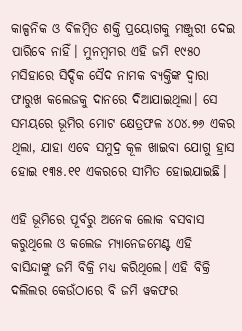କାଳ୍ପନିକ ଓ ବିଳମ୍ବିତ ଶକ୍ତି ପ୍ରୟୋଗକୁ ମଞ୍ଜୁରୀ ଦେଇ ପାରିବେ ନାହିଁ। ମୁନମ୍ବମର ଏହି ଜମି ୧୯୫୦ ମସିହାରେ ସିଦ୍ଦିକ ସୈଦ ନାମକ ବ୍ୟକ୍ତିଙ୍କ ଦ୍ୱାରା ଫାରୁଖ କଲେଜକୁ ଦାନରେ ଦିଆଯାଇଥିଲା। ସେ ସମୟରେ ଭୂମିର ମୋଟ କ୍ଷେତ୍ରଫଳ ୪୦୪.୭୬ ଏକର ଥିଲା, ଯାହା ଏବେ ସମୁଦ୍ର କୂଳ ଖାଇବା ଯୋଗୁ ହ୍ରାସ ହୋଇ ୧୩୫.୧୧ ଏକରରେ ସୀମିତ ହୋଇଯାଇଛି।

ଏହି ଭୂମିରେ ପୂର୍ବରୁ ଅନେକ ଲୋକ ବସବାସ କରୁଥିଲେ ଓ କଲେଜ ମ୍ୟାନେଜମେଣ୍ଟ ଏହି ବାସିନ୍ଦାଙ୍କୁ ଜମି ବିକ୍ରି ମଧ୍ୟ କରିଥିଲେ। ଏହି ବିକ୍ରି ଦଲିଲର କେଉଁଠାରେ ବି ଜମି ୱକଫର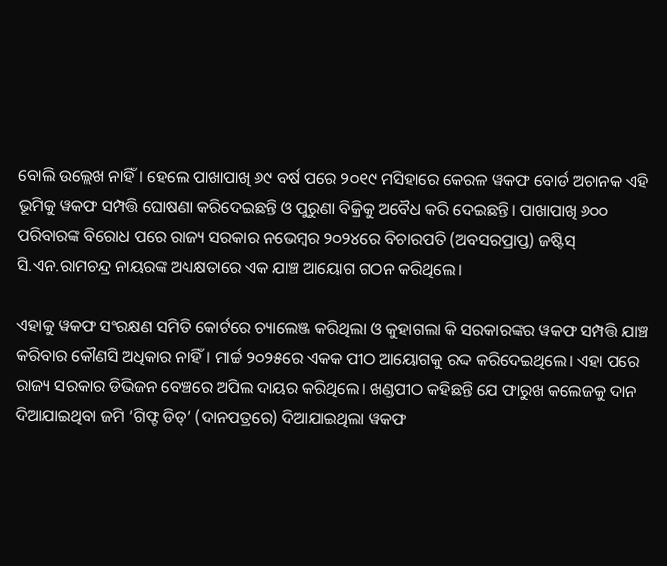ବୋଲି ଉଲ୍ଲେଖ ନାହିଁ। ହେଲେ ପାଖାପାଖି ୬୯ ବର୍ଷ ପରେ ୨୦୧୯ ମସିହାରେ କେରଳ ୱକଫ ବୋର୍ଡ ଅଚାନକ ଏହି ଭୂମିକୁ ୱକଫ ସମ୍ପତ୍ତି ଘୋଷଣା କରିଦେଇଛନ୍ତି ଓ ପୁରୁଣା ବିକ୍ରିକୁ ଅବୈଧ କରି ଦେଇଛନ୍ତି। ପାଖାପାଖି ୬୦୦ ପରିବାରଙ୍କ ବିରୋଧ ପରେ ରାଜ୍ୟ ସରକାର ନଭେମ୍ବର ୨୦୨୪ରେ ବିଚାରପତି (ଅବସରପ୍ରାପ୍ତ) ଜଷ୍ଟିସ୍ ସି.ଏନ.ରାମଚନ୍ଦ୍ର ନାୟରଙ୍କ ଅଧ୍ୟକ୍ଷତାରେ ଏକ ଯାଞ୍ଚ ଆୟୋଗ ଗଠନ କରିଥିଲେ।

ଏହାକୁ ୱକଫ ସଂରକ୍ଷଣ ସମିତି କୋର୍ଟରେ ଚ୍ୟାଲେଞ୍ଜ କରିଥିଲା ଓ କୁହାଗଲା କି ସରକାରଙ୍କର ୱକଫ ସମ୍ପତ୍ତି ଯାଞ୍ଚ କରିବାର କୌଣସି ଅଧିକାର ନାହିଁ। ମାର୍ଚ୍ଚ ୨୦୨୫ରେ ଏକକ ପୀଠ ଆୟୋଗକୁ ରଦ୍ଦ କରିଦେଇଥିଲେ। ଏହା ପରେ ରାଜ୍ୟ ସରକାର ଡିଭିଜନ ବେଞ୍ଚରେ ଅପିଲ ଦାୟର କରିଥିଲେ। ଖଣ୍ଡପୀଠ କହିଛନ୍ତି ଯେ ଫାରୁଖ କଲେଜକୁ ଦାନ ଦିଆଯାଇଥିବା ଜମି ‘ଗିଫ୍ଟ ଡିଡ୍’ (ଦାନପତ୍ରରେ) ଦିଆଯାଇଥିଲା ୱକଫ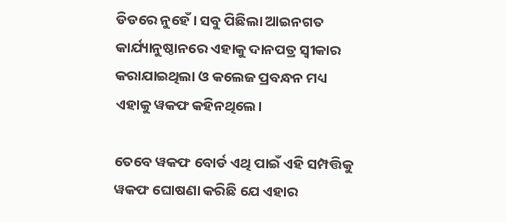ଡିଡରେ ନୁହେଁ। ସବୁ ପିଛିଲା ଆଇନଗତ କାର୍ଯ୍ୟାନୁଷ୍ଠାନରେ ଏହାକୁ ଦାନପତ୍ର ସ୍ୱୀକାର କରାଯାଇଥିଲା ଓ କଲେଜ ପ୍ରବନ୍ଧନ ମଧ୍ୟ ଏହାକୁ ୱକଫ କହିନଥିଲେ।

ତେବେ ୱକଫ ବୋର୍ଡ ଏଥି ପାଇଁ ଏହି ସମ୍ପତ୍ତିକୁ ୱକଫ ଘୋଷଣା କରିଛି ଯେ ଏହାର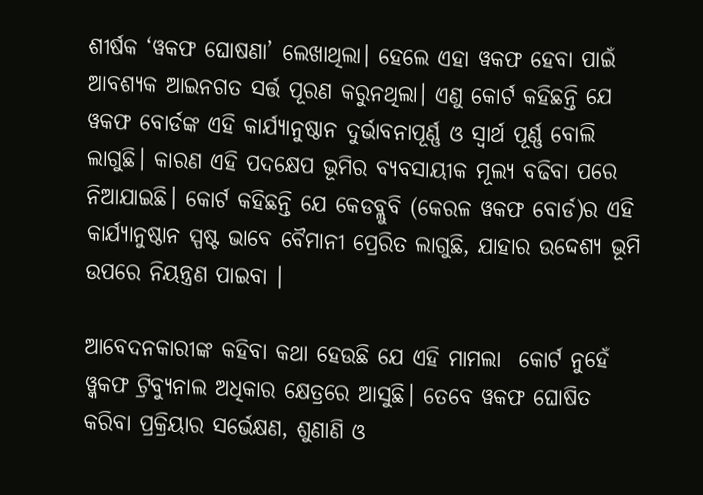ଶୀର୍ଷକ ‘ୱକଫ ଘୋଷଣା’ ଲେଖାଥିଲା। ହେଲେ ଏହା ୱକଫ ହେବା ପାଇଁ ଆବଶ୍ୟକ ଆଇନଗତ ସର୍ତ୍ତ ପୂରଣ କରୁନଥିଲା। ଏଣୁ କୋର୍ଟ କହିଛନ୍ତି ଯେ ୱକଫ ବୋର୍ଡଙ୍କ ଏହି କାର୍ଯ୍ୟାନୁଷ୍ଠାନ ଦୁର୍ଭାବନାପୂର୍ଣ୍ଣ ଓ ସ୍ୱାର୍ଥ ପୂର୍ଣ୍ଣ ବୋଲି ଲାଗୁଛି। କାରଣ ଏହି ପଦକ୍ଷେପ ଭୂମିର ବ୍ୟବସାୟୀକ ମୂଲ୍ୟ ବଢିବା ପରେ ନିଆଯାଇଛି। କୋର୍ଟ କହିଛନ୍ତି ଯେ କେଡବ୍ଲୁବି (କେରଳ ୱକଫ ବୋର୍ଡ)ର ଏହି କାର୍ଯ୍ୟାନୁଷ୍ଠାନ ସ୍ପଷ୍ଟ ଭାବେ ବୈମାନୀ ପ୍ରେରିତ ଲାଗୁଛି, ଯାହାର ଉଦ୍ଦେଶ୍ୟ ଭୂମି ଉପରେ ନିୟନ୍ତ୍ରଣ ପାଇବା ।

ଆବେଦନକାରୀଙ୍କ କହିବା କଥା ହେଉଛି ଯେ ଏହି ମାମଲା  କୋର୍ଟ ନୁହେଁ ୱ୍କକଫ ଟ୍ରିବ୍ୟୁନାଲ ଅଧିକାର କ୍ଷେତ୍ରରେ ଆସୁଛି। ତେବେ ୱକଫ ଘୋଷିତ କରିବା ପ୍ରକ୍ରିୟାର ସର୍ଭେକ୍ଷଣ, ଶୁଣାଣି ଓ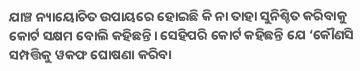ଯାଞ୍ଚ ନ୍ୟାୟୋଚିତ ଉପାୟରେ ହୋଇଛି କି ନା ତାହା ସୁନିଶ୍ଚିତ କରିବାକୁ କୋର୍ଟ ସକ୍ଷମ ବୋଲି କହିଛନ୍ତି। ସେହିପରି କୋର୍ଟ କହିଛନ୍ତି ଯେ ‘କୌଣସି ସମ୍ପତ୍ତିକୁ ୱକଫ ଘୋଷଣା କରିବା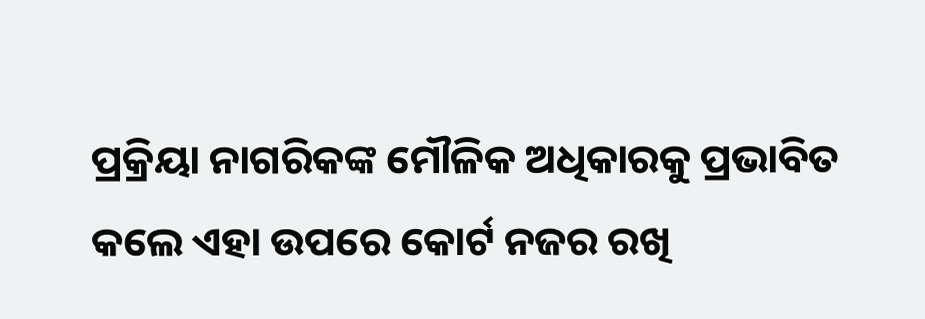ପ୍ରକ୍ରିୟା ନାଗରିକଙ୍କ ମୌଳିକ ଅଧିକାରକୁ ପ୍ରଭାବିତ କଲେ ଏହା ଉପରେ କୋର୍ଟ ନଜର ରଖି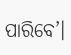ପାରିବେ’।